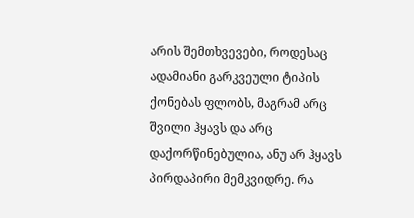არის შემთხვევები, როდესაც ადამიანი გარკვეული ტიპის ქონებას ფლობს, მაგრამ არც შვილი ჰყავს და არც დაქორწინებულია, ანუ არ ჰყავს პირდაპირი მემკვიდრე. რა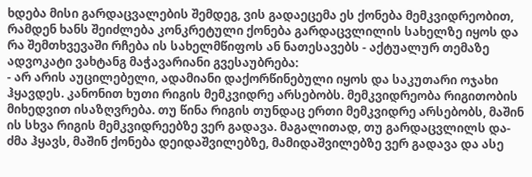ხდება მისი გარდაცვალების შემდეგ, ვის გადაეცემა ეს ქონება მემკვიდრეობით, რამდენ ხანს შეიძლება კონკრეტული ქონება გარდაცვლილის სახელზე იყოს და რა შემთხვევაში რჩება ის სახელმწიფოს ან ნათესავებს - აქტუალურ თემაზე ადვოკატი ვახტანგ მაჭავარიანი გვესაუბრება:
- არ არის აუცილებელი, ადამიანი დაქორწინებული იყოს და საკუთარი ოჯახი ჰყავდეს. კანონით ხუთი რიგის მემკვიდრე არსებობს. მემკვიდრეობა რიგითობის მიხედვით ისაზღვრება. თუ წინა რიგის თუნდაც ერთი მემკვიდრე არსებობს, მაშინ ის სხვა რიგის მემკვიდრეებზე ვერ გადავა. მაგალითად, თუ გარდაცვლილს და-ძმა ჰყავს, მაშინ ქონება დეიდაშვილებზე, მამიდაშვილებზე ვერ გადავა და ასე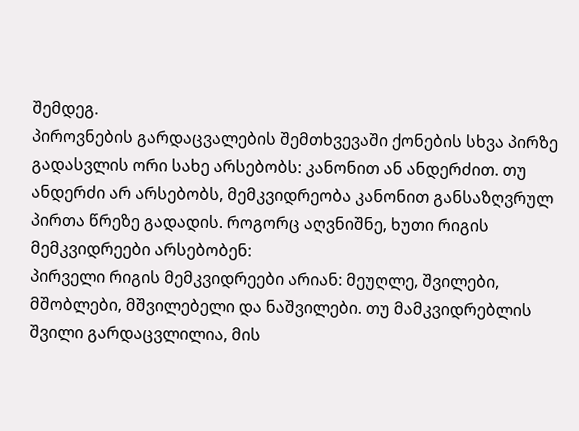შემდეგ.
პიროვნების გარდაცვალების შემთხვევაში ქონების სხვა პირზე გადასვლის ორი სახე არსებობს: კანონით ან ანდერძით. თუ ანდერძი არ არსებობს, მემკვიდრეობა კანონით განსაზღვრულ პირთა წრეზე გადადის. როგორც აღვნიშნე, ხუთი რიგის მემკვიდრეები არსებობენ:
პირველი რიგის მემკვიდრეები არიან: მეუღლე, შვილები, მშობლები, მშვილებელი და ნაშვილები. თუ მამკვიდრებლის შვილი გარდაცვლილია, მის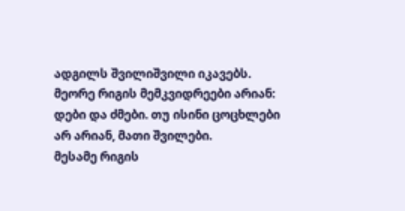ადგილს შვილიშვილი იკავებს.
მეორე რიგის მემკვიდრეები არიან: დები და ძმები. თუ ისინი ცოცხლები არ არიან, მათი შვილები.
მესამე რიგის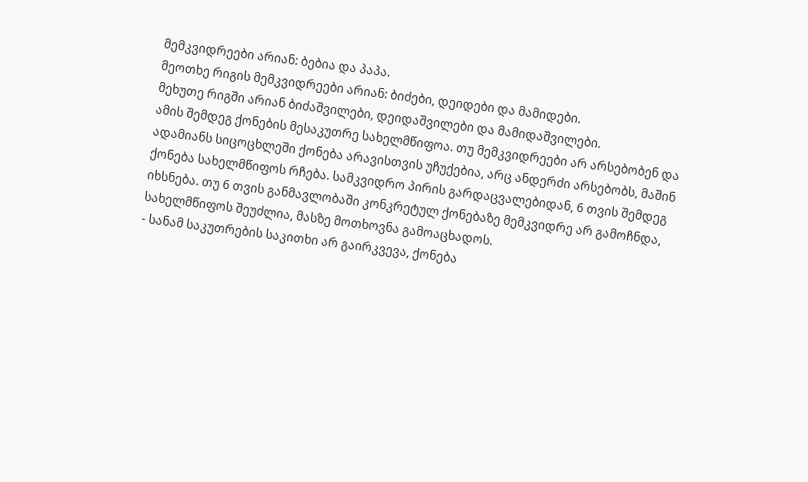მემკვიდრეები არიან: ბებია და პაპა.
მეოთხე რიგის მემკვიდრეები არიან: ბიძები, დეიდები და მამიდები.
მეხუთე რიგში არიან ბიძაშვილები, დეიდაშვილები და მამიდაშვილები.
ამის შემდეგ ქონების მესაკუთრე სახელმწიფოა. თუ მემკვიდრეები არ არსებობენ და ადამიანს სიცოცხლეში ქონება არავისთვის უჩუქებია, არც ანდერძი არსებობს, მაშინ ქონება სახელმწიფოს რჩება. სამკვიდრო პირის გარდაცვალებიდან, 6 თვის შემდეგ იხსნება. თუ 6 თვის განმავლობაში კონკრეტულ ქონებაზე მემკვიდრე არ გამოჩნდა, სახელმწიფოს შეუძლია, მასზე მოთხოვნა გამოაცხადოს.
- სანამ საკუთრების საკითხი არ გაირკვევა, ქონება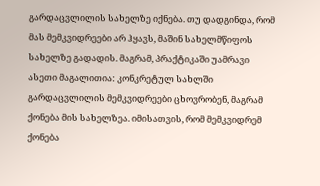გარდაცვლილის სახელზე იქნება. თუ დადგინდა, რომ მას მემკვიდრეები არ ჰყავს, მაშინ სახელმწიფოს სახელზე გადადის. მაგრამ, პრაქტიკაში უამრავი ასეთი მაგალითია: კონკრეტულ სახლში გარდაცვლილის მემკვიდრეები ცხოვრობენ, მაგრამ ქონება მის სახელზეა. იმისათვის, რომ მემკვიდრემ ქონება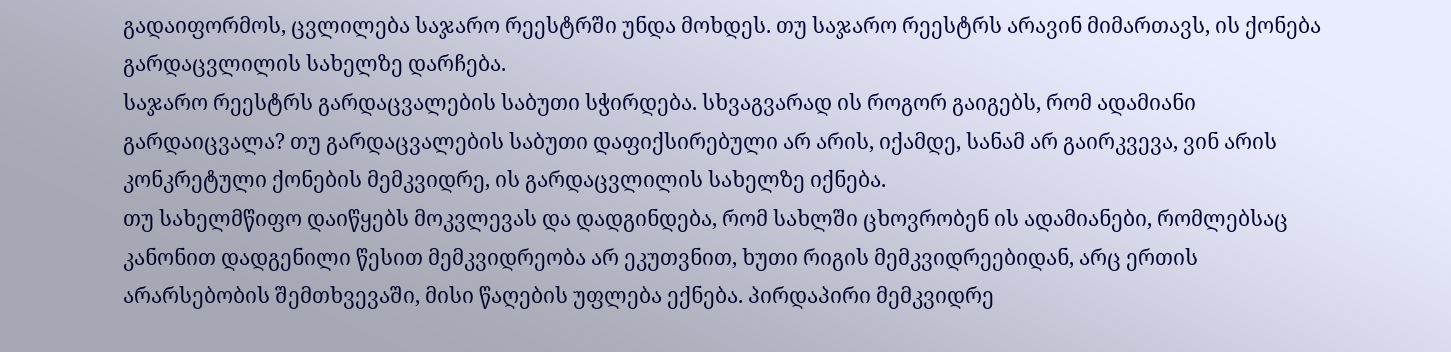გადაიფორმოს, ცვლილება საჯარო რეესტრში უნდა მოხდეს. თუ საჯარო რეესტრს არავინ მიმართავს, ის ქონება გარდაცვლილის სახელზე დარჩება.
საჯარო რეესტრს გარდაცვალების საბუთი სჭირდება. სხვაგვარად ის როგორ გაიგებს, რომ ადამიანი გარდაიცვალა? თუ გარდაცვალების საბუთი დაფიქსირებული არ არის, იქამდე, სანამ არ გაირკვევა, ვინ არის კონკრეტული ქონების მემკვიდრე, ის გარდაცვლილის სახელზე იქნება.
თუ სახელმწიფო დაიწყებს მოკვლევას და დადგინდება, რომ სახლში ცხოვრობენ ის ადამიანები, რომლებსაც კანონით დადგენილი წესით მემკვიდრეობა არ ეკუთვნით, ხუთი რიგის მემკვიდრეებიდან, არც ერთის არარსებობის შემთხვევაში, მისი წაღების უფლება ექნება. პირდაპირი მემკვიდრე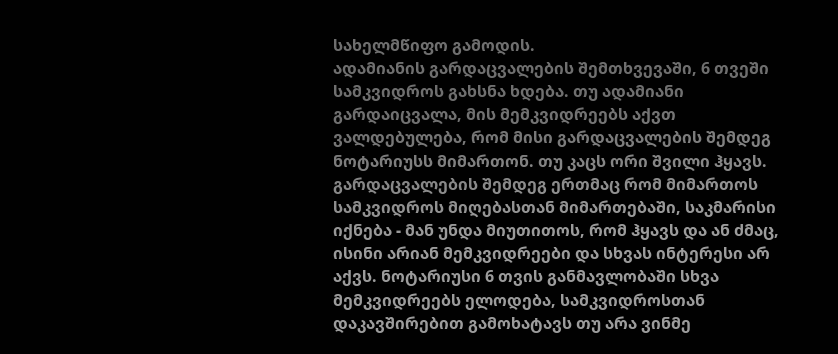სახელმწიფო გამოდის.
ადამიანის გარდაცვალების შემთხვევაში, 6 თვეში სამკვიდროს გახსნა ხდება. თუ ადამიანი გარდაიცვალა, მის მემკვიდრეებს აქვთ ვალდებულება, რომ მისი გარდაცვალების შემდეგ ნოტარიუსს მიმართონ. თუ კაცს ორი შვილი ჰყავს. გარდაცვალების შემდეგ ერთმაც რომ მიმართოს სამკვიდროს მიღებასთან მიმართებაში, საკმარისი იქნება - მან უნდა მიუთითოს, რომ ჰყავს და ან ძმაც, ისინი არიან მემკვიდრეები და სხვას ინტერესი არ აქვს. ნოტარიუსი 6 თვის განმავლობაში სხვა მემკვიდრეებს ელოდება, სამკვიდროსთან დაკავშირებით გამოხატავს თუ არა ვინმე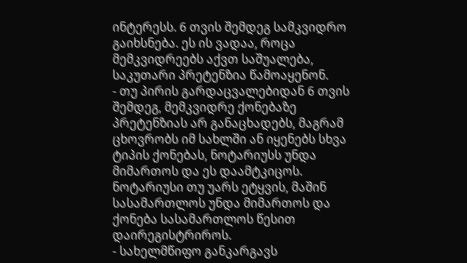ინტერესს. 6 თვის შემდეგ სამკვიდრო გაიხსნება. ეს ის ვადაა, როცა მემკვიდრეებს აქვთ საშუალება, საკუთარი პრეტენზია წამოაყენონ.
- თუ პირის გარდაცვალებიდან 6 თვის შემდეგ, მემკვიდრე ქონებაზე პრეტენზიას არ განაცხადებს, მაგრამ ცხოვრობს იმ სახლში ან იყენებს სხვა ტიპის ქონებას, ნოტარიუსს უნდა მიმართოს და ეს დაამტკიცოს. ნოტარიუსი თუ უარს ეტყვის, მაშინ სასამართლოს უნდა მიმართოს და ქონება სასამართლოს წესით დაირეგისტრიროს.
- სახელმწიფო განკარგავს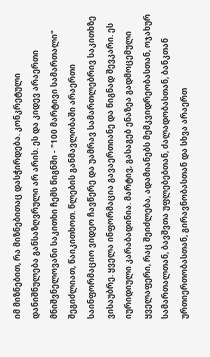იმ მიზნებით, რა მიზნებითაც დასჭირდება. კონკრეტული დანიშნულება განსაზღვრული არ არის. ეს და კიდევ არაერთი მნიშვნელოვანი საკითხი ჩემს წიგნში - "100 მარტივი სამართალი" შეგიძლიათ, წაიკითხოთ. წლების განმავლობაში არაერთი საინფორმაციო ვიდეო ჩავწერე და უამრავ სამართლებრივ საკითხზე ვისაუბრე. ყველა ინფორმაცია გავაერთიანე და წიგნად შევკარი. ეს იურიდიული კარაბადინია. მარტივ, გასაგებ ენაზეა გადმოცემული ყველაფერი, რაც შეიძლება, ადამიანებს მემკვიდრეობასთან, ოჯახურ სამართალთან, ბავშვთა უფლებებთან, ძალადობასთან, ბანკთან ურთიერთობასთან, გირავნობასთან და სხვა არაერთ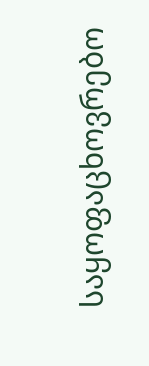საყოფაცხოვრებო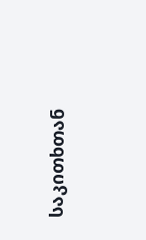საკითხთან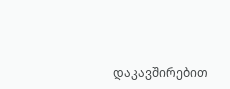დაკავშირებით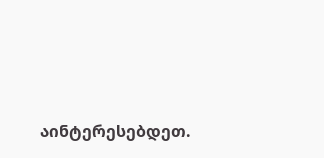აინტერესებდეთ.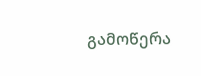გამოწერა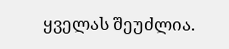ყველას შეუძლია.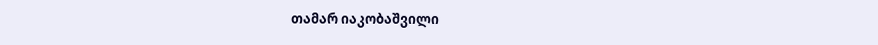თამარ იაკობაშვილი